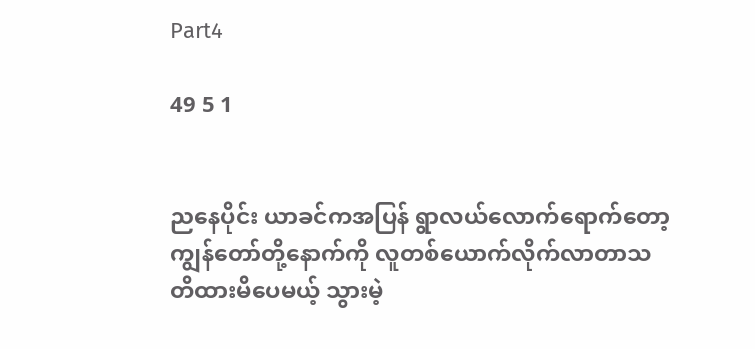Part4

49 5 1


ညနေပိုင်း ယာခင်ကအပြန် ရွာလယ်လောက်ရောက်တော့ ကျွန်တော်တို့နောက်ကို လူတစ်ယောက်လိုက်လာတာသတိထားမိပေမယ့် သွားမဲ့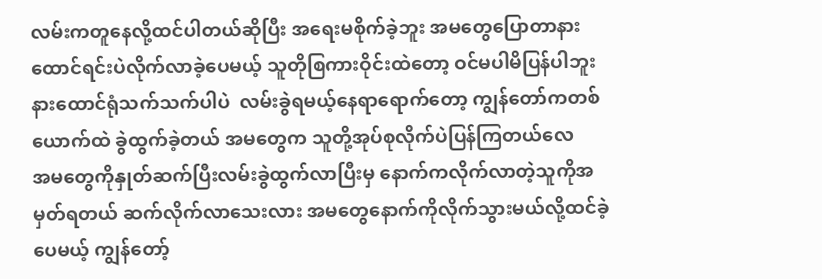လမ်းကတူနေလို့ထင်ပါတယ်ဆိုပြီး အရေးမစိုက်ခဲ့ဘူး အမတွေပြောတာနားထောင်ရင်းပဲလိုက်လာခဲ့ပေမယ့် သူတိုစြကားဝိုင်းထဲတော့ ဝင်မပါမိပြန်ပါဘူး နားထောင်ရုံသက်သက်ပါပဲ  လမ်းခွဲရမယ့်နေရာရောက်တော့ ကျွန်တော်ကတစ်ယောက်ထဲ ခွဲထွက်ခဲ့တယ် အမတွေက သူတို့အုပ်စုလိုက်ပဲပြန်ကြတယ်လေ
အမတွေကိုနှုတ်ဆက်ပြီးလမ်းခွဲထွက်လာပြီးမှ နောက်ကလိုက်လာတဲ့သူကိုအမှတ်ရတယ် ဆက်လိုက်လာသေးလား အမတွေနောက်ကိုလိုက်သွားမယ်လို့ထင်ခဲ့ပေမယ့် ကျွန်တော့်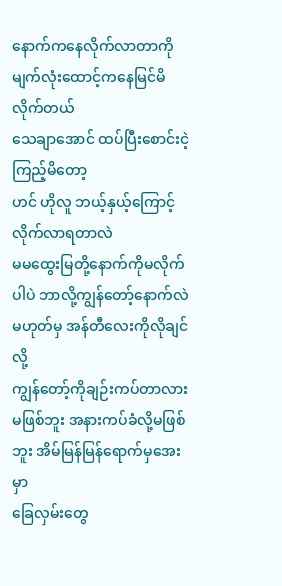နောက်ကနေလိုက်လာတာကို မျက်လုံးထောင့်ကနေမြင်မိလိုက်တယ်
သေချာအောင် ထပ်ပြီးစောင်းငဲ့ကြည့်မိတော့
ဟင် ဟိုလူ ဘယ့်နှယ့်ကြောင့်လိုက်လာရတာလဲ
မမထွေးမြတို့နောက်ကိုမလိုက်ပါပဲ ဘာလို့ကျွန်တော့်နောက်လဲ မဟုတ်မှ အန်တီလေးကိုလိုချင်လို့
ကျွန်တော့်ကိုချဉ်းကပ်တာလား မဖြစ်ဘူး အနားကပ်ခံလို့မဖြစ်ဘူး အိမ်မြန်မြန်ရောက်မှအေးမှာ
ခြေလှမ်းတွေ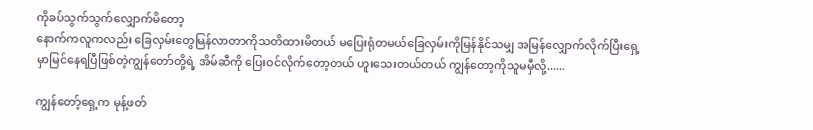ကိုခပ်သွက်သွက်လျှောက်မိတော့
နောက်ကလူကလည်း ခြေလှမ်းတွေမြန်လာတာကိုသတိထားမိတယ် မပြေးရုံတမယ်ခြေလှမ်းကိုမြန်နိုင်သမျှ အမြန်လျှောက်လိုက်ပြီးရှေ့မှာမြင်နေရပြီဖြစ်တဲ့ကျွန်တော်တို့ရဲ့ အိမ်ဆီကို ပြေးဝင်လိုက်တော့တယ် ဟူးသေးတယ်တယ် ကျွန်တော့ကိုသူမမှီလို့......

ကျွန်တော့်ရှေ့က မုန့်ဖတ်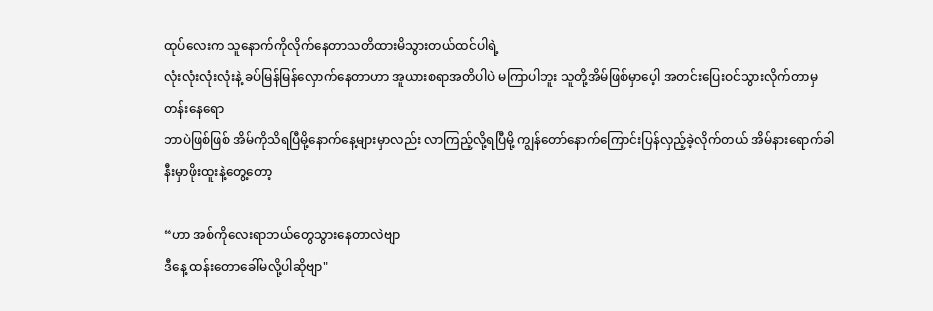ထုပ်လေးက သူနောက်ကိုလိုက်နေတာသတိထားမိသွားတယ်ထင်ပါရဲ့
လုံးလုံးလုံးလုံးနဲ့ ခပ်မြန်မြန်လှောက်နေတာဟာ အူယားစရာအတိပါပဲ မကြာပါဘူး သူတို့အိမ်ဖြစ်မှာပေ့ါ အတင်းပြေးဝင်သွားလိုက်တာမှ တန်းနေရော
ဘာပဲဖြစ်ဖြစ် အိမ်ကိုသိရပြီမို့နောက်နေ့များမှာလည်း လာကြည့်လို့ရပြီမို့ ကျွန်တော်နောက်ကြောင်းပြန်လှည့်ခဲ့လိုက်တယ် အိမ်နားရောက်ခါနီးမှာဖိုးထူးနဲ့တွေ့တော့

“ဟာ အစ်ကိုလေးရာဘယ်တွေသွားနေတာလဲဗျာ
ဒီနေ့ ထန်းတောခေါ်မလို့ပါဆိုဗျာ"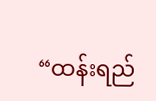“ထန်းရည်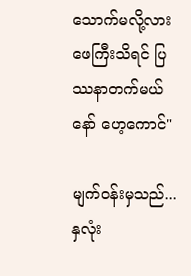သောက်မလို့လား ဖေကြီးသိရင် ပြဿနာတက်မယ်နော် ဟေ့ကောင်"

မျက်ဝန်းမှသည်...နှလုံး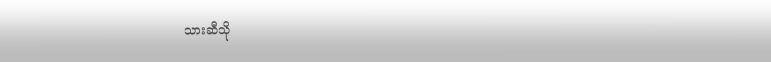သားဆီသို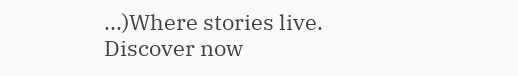...)Where stories live. Discover now